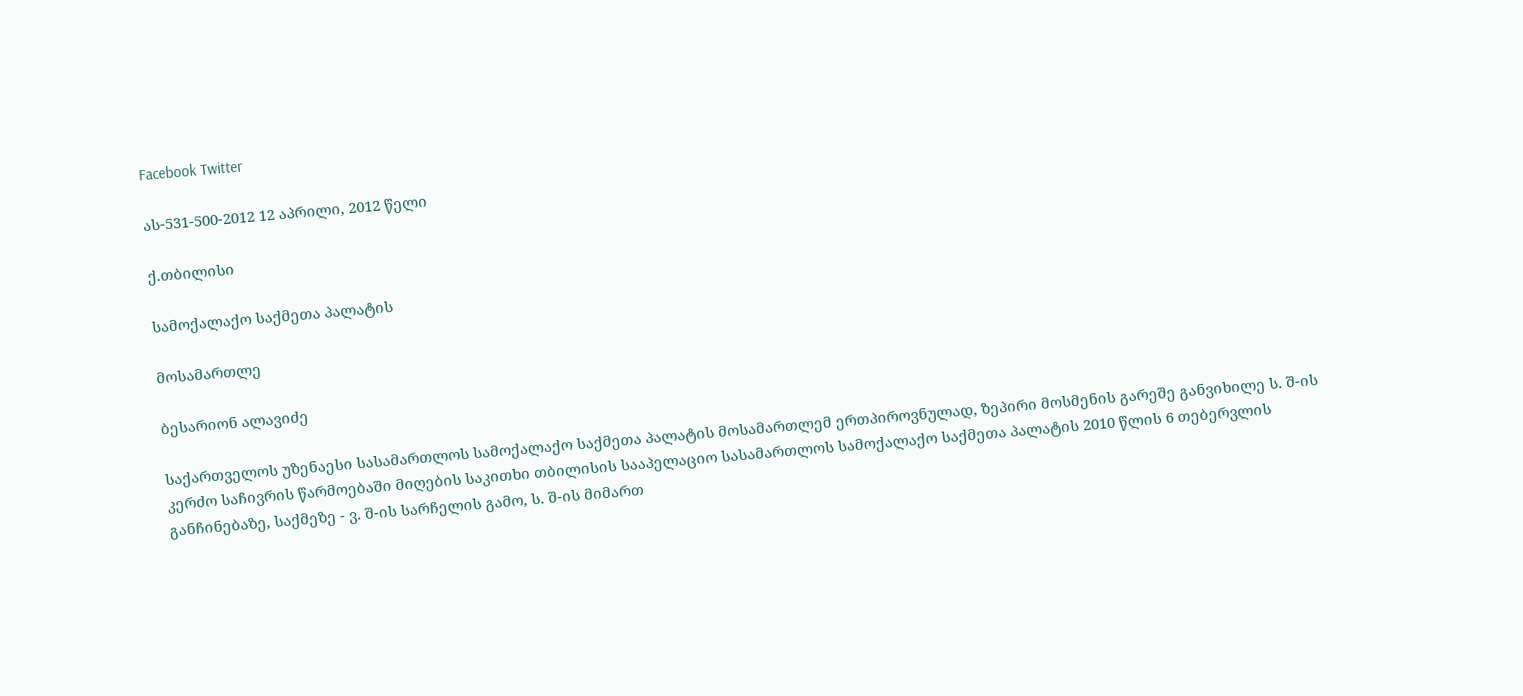Facebook Twitter

ას-531-500-2012 12 აპრილი, 2012 წელი

ქ.თბილისი

სამოქალაქო საქმეთა პალატის

მოსამართლე

ბესარიონ ალავიძე

საქართველოს უზენაესი სასამართლოს სამოქალაქო საქმეთა პალატის მოსამართლემ ერთპიროვნულად, ზეპირი მოსმენის გარეშე განვიხილე ს. შ-ის კერძო საჩივრის წარმოებაში მიღების საკითხი თბილისის სააპელაციო სასამართლოს სამოქალაქო საქმეთა პალატის 2010 წლის 6 თებერვლის განჩინებაზე, საქმეზე - ვ. შ-ის სარჩელის გამო, ს. შ-ის მიმართ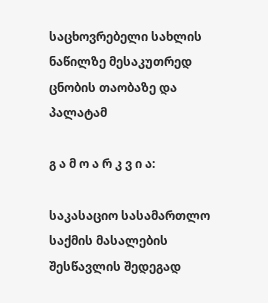საცხოვრებელი სახლის ნაწილზე მესაკუთრედ ცნობის თაობაზე და პალატამ

გ ა მ ო ა რ კ ვ ი ა:

საკასაციო სასამართლო საქმის მასალების შესწავლის შედეგად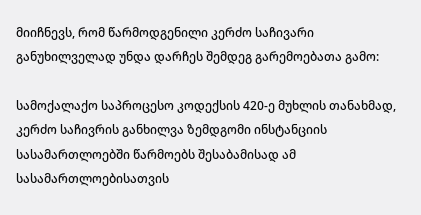მიიჩნევს, რომ წარმოდგენილი კერძო საჩივარი განუხილველად უნდა დარჩეს შემდეგ გარემოებათა გამო:

სამოქალაქო საპროცესო კოდექსის 420-ე მუხლის თანახმად, კერძო საჩივრის განხილვა ზემდგომი ინსტანციის სასამართლოებში წარმოებს შესაბამისად ამ სასამართლოებისათვის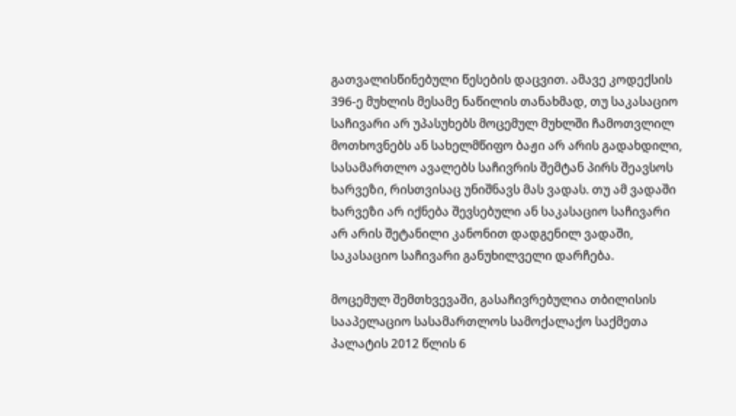გათვალისწინებული წესების დაცვით. ამავე კოდექსის 396-ე მუხლის მესამე ნაწილის თანახმად, თუ საკასაციო საჩივარი არ უპასუხებს მოცემულ მუხლში ჩამოთვლილ მოთხოვნებს ან სახელმწიფო ბაჟი არ არის გადახდილი, სასამართლო ავალებს საჩივრის შემტან პირს შეავსოს ხარვეზი, რისთვისაც უნიშნავს მას ვადას. თუ ამ ვადაში ხარვეზი არ იქნება შევსებული ან საკასაციო საჩივარი არ არის შეტანილი კანონით დადგენილ ვადაში, საკასაციო საჩივარი განუხილველი დარჩება.

მოცემულ შემთხვევაში, გასაჩივრებულია თბილისის სააპელაციო სასამართლოს სამოქალაქო საქმეთა პალატის 2012 წლის 6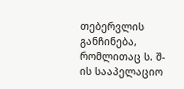თებერვლის განჩინება, რომლითაც ს. შ-ის სააპელაციო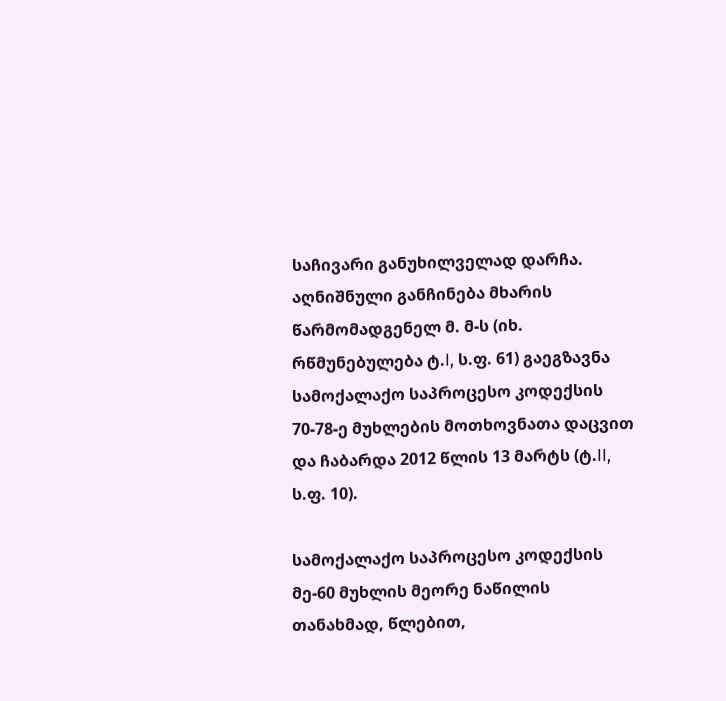საჩივარი განუხილველად დარჩა. აღნიშნული განჩინება მხარის წარმომადგენელ მ. მ-ს (იხ. რწმუნებულება ტ.I, ს.ფ. 61) გაეგზავნა სამოქალაქო საპროცესო კოდექსის 70-78-ე მუხლების მოთხოვნათა დაცვით და ჩაბარდა 2012 წლის 13 მარტს (ტ.II, ს.ფ. 10).

სამოქალაქო საპროცესო კოდექსის მე-60 მუხლის მეორე ნაწილის თანახმად, წლებით,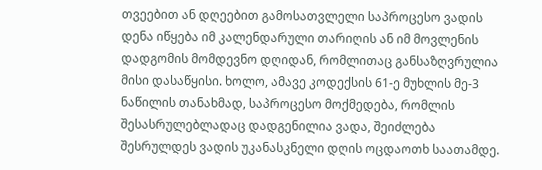თვეებით ან დღეებით გამოსათვლელი საპროცესო ვადის დენა იწყება იმ კალენდარული თარიღის ან იმ მოვლენის დადგომის მომდევნო დღიდან, რომლითაც განსაზღვრულია მისი დასაწყისი. ხოლო, ამავე კოდექსის 61-ე მუხლის მე-3 ნაწილის თანახმად, საპროცესო მოქმედება, რომლის შესასრულებლადაც დადგენილია ვადა, შეიძლება შესრულდეს ვადის უკანასკნელი დღის ოცდაოთხ საათამდე.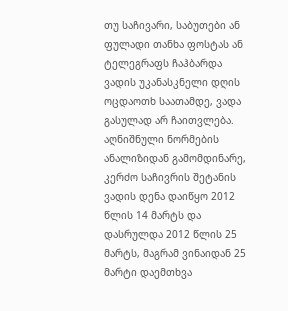თუ საჩივარი, საბუთები ან ფულადი თანხა ფოსტას ან ტელეგრაფს ჩაჰბარდა ვადის უკანასკნელი დღის ოცდაოთხ საათამდე, ვადა გასულად არ ჩაითვლება. აღნიშნული ნორმების ანალიზიდან გამომდინარე, კერძო საჩივრის შეტანის ვადის დენა დაიწყო 2012 წლის 14 მარტს და დასრულდა 2012 წლის 25 მარტს, მაგრამ ვინაიდან 25 მარტი დაემთხვა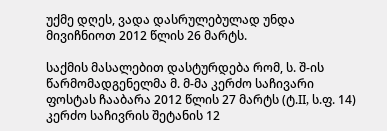უქმე დღეს, ვადა დასრულებულად უნდა მივიჩნიოთ 2012 წლის 26 მარტს.

საქმის მასალებით დასტურდება რომ, ს. შ-ის წარმომადგენელმა მ. მ-მა კერძო საჩივარი ფოსტას ჩააბარა 2012 წლის 27 მარტს (ტ.II, ს.ფ. 14) კერძო საჩივრის შეტანის 12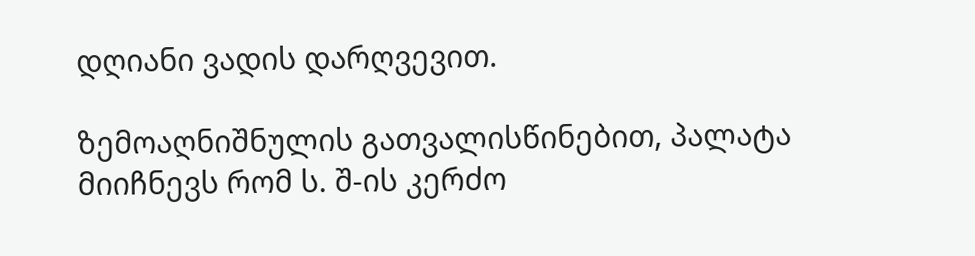დღიანი ვადის დარღვევით.

ზემოაღნიშნულის გათვალისწინებით, პალატა მიიჩნევს რომ ს. შ-ის კერძო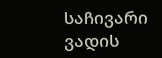საჩივარი ვადის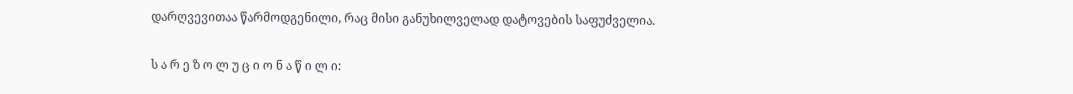დარღვევითაა წარმოდგენილი, რაც მისი განუხილველად დატოვების საფუძველია.

ს ა რ ე ზ ო ლ უ ც ი ო ნ ა წ ი ლ ი: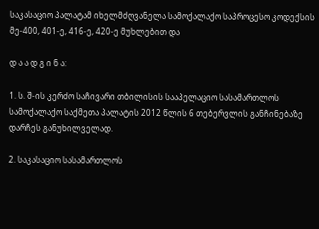საკასაციო პალატამ იხელმძღვანელა სამოქალაქო საპროცესო კოდექსის მე-400, 401-ე, 416-ე, 420-ე მუხლებით და

დ ა ა დ გ ი ნ ა:

1. ს. შ-ის კერძო საჩივარი თბილისის სააპელაციო სასამართლოს სამოქალაქო საქმეთა პალატის 2012 წლის 6 თებერვლის განჩინებაზე დარჩეს განუხილველად.

2. საკასაციო სასამართლოს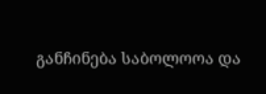განჩინება საბოლოოა და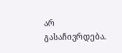არ გასაჩივრდება.